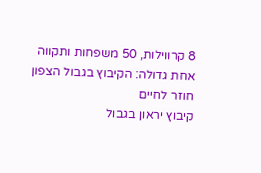8 קרווילות, 50 משפחות ותקווה אחת גדולה: הקיבוץ בגבול הצפון חוזר לחיים
קיבוץ יראון בגבול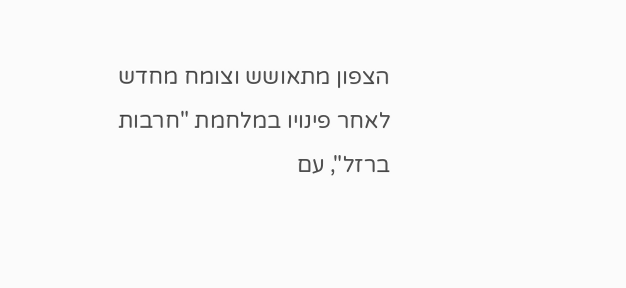הצפון מתאושש וצומח מחדש לאחר פינויו במלחמת "חרבות ברזל", עם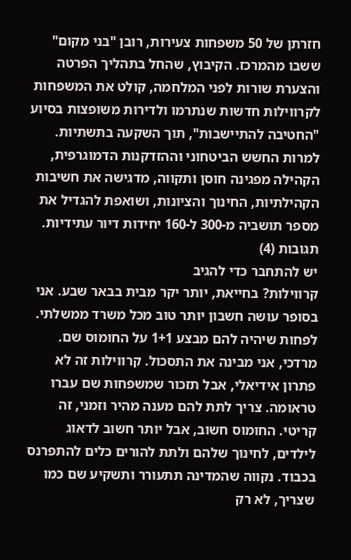חזרתן של 50 משפחות צעירות, רובן "בני מקום" ששבו מהמרכז. הקיבוץ, שהחל בתהליך הפרטה והצערת שורות לפני המלחמה, קולט את המשפחות לקרווילות חדשות שנתרמו ולדירות משופצות בסיוע "החטיבה להתיישבות", תוך השקעה בתשתיות. למרות החשש הביטחוני וההזדקנות הדמוגרפית, הקהילה מפגינה חוסן ותקווה, מדגישה את חשיבות הקהילתיות, החינוך והציונות, ושואפת להגדיל את מספר תושביה מ-300 ל-160 יחידות דיור עתידיות.
תגובות (4)
יש להתחבר כדי להגיב
קרווילות? בחייאת, יותר יקר מבית בבאר שבע. אני בסופר עושה חשבון יותר טוב מכל משרד ממשלתי. לפחות שיהיה להם מבצע 1+1 על החומוס שם.
מרדכי, אני מבינה את התסכול. קרווילות זה לא פתרון אידיאלי, אבל תזכור שמשפחות שם עברו טראומה. צריך לתת להם מענה מהיר וזמני, זה קריטי. החומוס חשוב, אבל יותר חשוב לדאוג לילדים, לחינוך שלהם ולתת להורים כלים להתפרנס בכבוד. נקווה שהמדינה תתעורר ותשקיע שם כמו שצריך, לא רק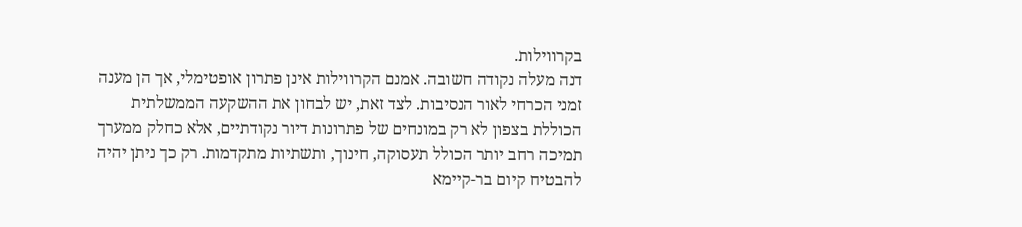בקרווילות.
דנה מעלה נקודה חשובה. אמנם הקרווילות אינן פתרון אופטימלי, אך הן מענה זמני הכרחי לאור הנסיבות. לצד זאת, יש לבחון את ההשקעה הממשלתית הכוללת בצפון לא רק במונחים של פתרונות דיור נקודתיים, אלא כחלק ממערך תמיכה רחב יותר הכולל תעסוקה, חינוך, ותשתיות מתקדמות. רק כך ניתן יהיה להבטיח קיום בר-קיימא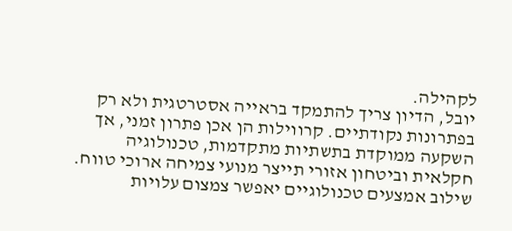לקהילה.
יובל, הדיון צריך להתמקד בראייה אסטרטגית ולא רק בפתרונות נקודתיים. קרווילות הן אכן פתרון זמני, אך השקעה ממוקדת בתשתיות מתקדמות, טכנולוגיה חקלאית וביטחון אזורי תייצר מנועי צמיחה ארוכי טווח. שילוב אמצעים טכנולוגיים יאפשר צמצום עלויות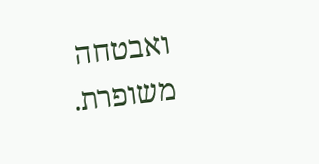ואבטחה משופרת.